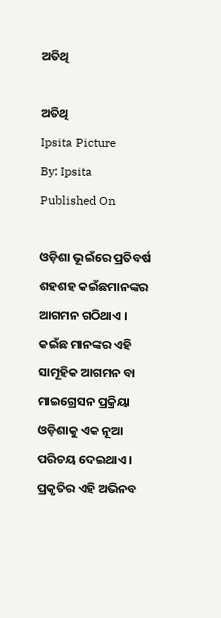ଅତିଥି

ଅତିଥି
Ipsita Picture
By: Ipsita
Published On

ଓଡ଼ିଶା ଭୂଇଁରେ ପ୍ରତିବର୍ଷ ଶହଶହ କଇଁଛମାନଙ୍କର ଆଗମନ ଗଠିଥାଏ । କଇଁଛ ମାନଙ୍କର ଏହି ସାମୂହିକ ଆଗମନ ବା ମାଇଗ୍ରେସନ ପ୍ରକ୍ରିୟା ଓଡ଼ିଶାକୁ ଏକ ନୂଆ ପରିଚୟ ଦେଇଥାଏ । ପ୍ରକୃତିର ଏହି ଅଭିନବ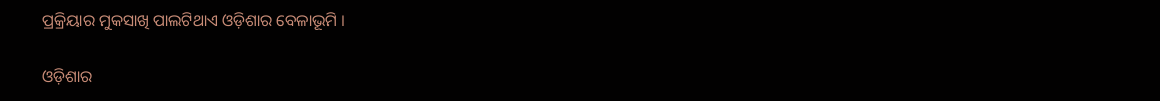ପ୍ରକ୍ରିୟାର ମୁକସାଖି ପାଲଟିଥାଏ ଓଡ଼ିଶାର ବେଳାଭୂମି ।

ଓଡ଼ିଶାର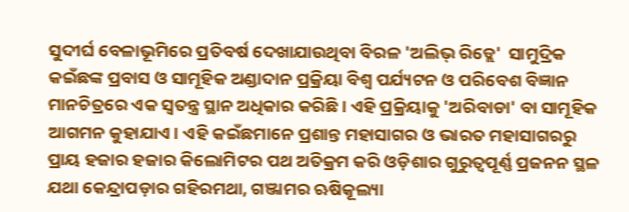ସୁଦୀର୍ଘ ବେଳାଭୂମିରେ ପ୍ରତିବର୍ଷ ଦେଖାଯାଉଥିବା ବିରଳ 'ଅଲିଭ୍ ରିଡ୍ଲେ'  ସାମୁଦ୍ରିକ କଇଁଛଙ୍କ ପ୍ରବାସ ଓ ସାମୂହିକ ଅଣ୍ଡାଦାନ ପ୍ରକ୍ରିୟା ବିଶ୍ୱ ପର୍ଯ୍ୟଟନ ଓ ପରିବେଶ ବିଜ୍ଞାନ ମାନଚିତ୍ରରେ ଏକ ସ୍ୱତନ୍ତ୍ର ସ୍ଥାନ ଅଧିକାର କରିଛି । ଏହି ପ୍ରକ୍ରିୟାକୁ 'ଅରିବାଡା' ବା ସାମୂହିକ ଆଗମନ କୁହାଯାଏ। ଏହି କଇଁଛମାନେ ପ୍ରଶାନ୍ତ ମହାସାଗର ଓ ଭାରତ ମହାସାଗରରୁ ପ୍ରାୟ ହଜାର ହଜାର କିଲୋମିଟର ପଥ ଅତିକ୍ରମ କରି ଓଡ଼ିଶାର ଗୁରୁତ୍ୱପୂର୍ଣ୍ଣ ପ୍ରଜନନ ସ୍ଥଳ ଯଥା କେନ୍ଦ୍ରାପଡ଼ାର ଗହିରମଥା, ଗଞ୍ଜାମର ଋଷିକୂଲ୍ୟା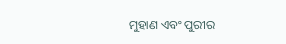ମୁହାଣ ଏବଂ ପୁରୀର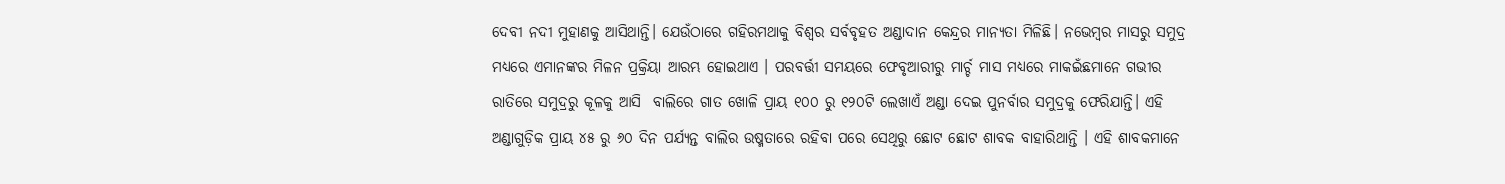ଦେବୀ ନଦୀ ମୁହାଣକୁ ଆସିଥାନ୍ତି। ଯେଉଁଠାରେ ଗହିରମଥାକୁ ବିଶ୍ୱର ସର୍ବବୃହତ ଅଣ୍ଡାଦାନ କେନ୍ଦ୍ରର ମାନ୍ୟତା ମିଳିଛି। ନଭେମ୍ବର ମାସରୁ ସମୁଦ୍ର ମଧ୍ୟରେ ଏମାନଙ୍କର ମିଳନ ପ୍ରକ୍ରିୟା ଆରମ୍ଭ ହୋଇଥାଏ । ପରବର୍ତ୍ତୀ ସମୟରେ ଫେବୃଆରୀରୁ ମାର୍ଚ୍ଚ ମାସ ମଧ୍ୟରେ ମାକଇଁଛମାନେ ଗଭୀର ରାତିରେ ସମୁଦ୍ରରୁ କୂଳକୁ ଆସି  ବାଲିରେ ଗାତ ଖୋଳି ପ୍ରାୟ ୧୦୦ ରୁ ୧୨୦ଟି ଲେଖାଏଁ ଅଣ୍ଡା ଦେଇ ପୁନର୍ବାର ସମୁଦ୍ରକୁ ଫେରିଯାନ୍ତି। ଏହି ଅଣ୍ଡାଗୁଡ଼ିକ ପ୍ରାୟ ୪୫ ରୁ ୬୦ ଦିନ ପର୍ଯ୍ୟନ୍ତ ବାଲିର ଉଷ୍ମତାରେ ରହିବା ପରେ ସେଥିରୁ ଛୋଟ ଛୋଟ ଶାବକ ବାହାରିଥାନ୍ତି । ଏହି ଶାବକମାନେ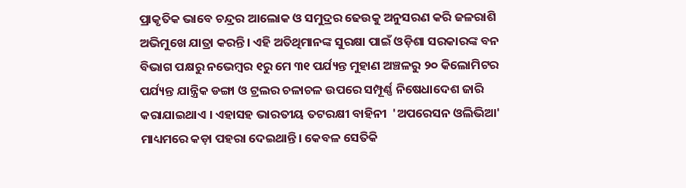ପ୍ରାକୃତିକ ଭାବେ ଚନ୍ଦ୍ରର ଆଲୋକ ଓ ସମୁଦ୍ରର ଢେଉକୁ ଅନୁସରଣ କରି ଜଳରାଶି ଅଭିମୁଖେ ଯାତ୍ରା କରନ୍ତି। ଏହି ଅତିଥିମାନଙ୍କ ସୁରକ୍ଷା ପାଇଁ ଓଡ଼ିଶା ସରକାରଙ୍କ ବନ ବିଭାଗ ପକ୍ଷରୁ ନଭେମ୍ବର ୧ରୁ ମେ ୩୧ ପର୍ଯ୍ୟନ୍ତ ମୁହାଣ ଅଞ୍ଚଳରୁ ୨୦ କିଲୋମିଟର ପର୍ଯ୍ୟନ୍ତ ଯାନ୍ତ୍ରିକ ଡଙ୍ଗା ଓ ଟ୍ରଲର ଚଳାଚଳ ଉପରେ ସମ୍ପୂର୍ଣ୍ଣ ନିଷେଧାଦେଶ ଜାରି କରାଯାଇଥାଏ । ଏହାସହ ଭାରତୀୟ ତଟରକ୍ଷୀ ବାହିନୀ  'ଅପରେସନ ଓଲିଭିଆ' ମାଧ୍ୟମରେ କଡ଼ା ପହରା ଦେଇଥାନ୍ତି। କେବଳ ସେତିକି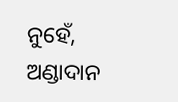ନୁହେଁ, ଅଣ୍ଡାଦାନ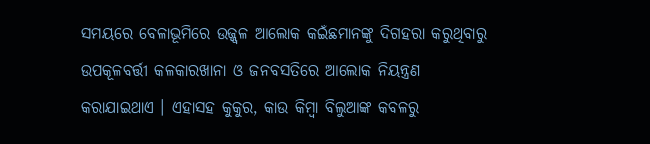ସମୟରେ ବେଳାଭୂମିରେ ଉଜ୍ଜ୍ୱଳ ଆଲୋକ କଇଁଛମାନଙ୍କୁ ଦିଗହରା କରୁଥିବାରୁ ଉପକୂଳବର୍ତ୍ତୀ କଳକାରଖାନା ଓ ଜନବସତିରେ ଆଲୋକ ନିୟନ୍ତ୍ରଣ କରାଯାଇଥାଏ । ଏହାସହ କୁକୁର, କାଉ କିମ୍ବା ବିଲୁଆଙ୍କ କବଳରୁ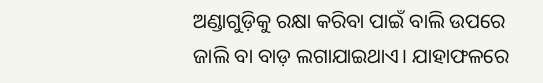ଅଣ୍ଡାଗୁଡ଼ିକୁ ରକ୍ଷା କରିବା ପାଇଁ ବାଲି ଉପରେ ଜାଲି ବା ବାଡ଼ ଲଗାଯାଇଥାଏ। ଯାହାଫଳରେ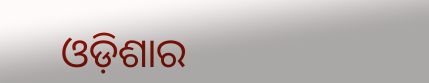ଓଡ଼ିଶାର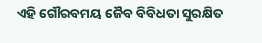ଏହି ଗୌରବମୟ ଜୈବ ବିବିଧତା ସୁରକ୍ଷିତ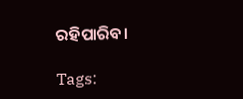ରହିପାରିବ।

Tags: